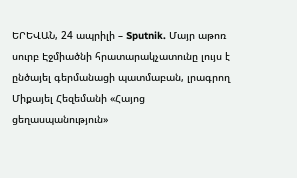ԵՐԵՎԱՆ, 24 ապրիլի – Sputnik. Մայր աթոռ սուրբ Էջմիածնի հրատարակչատունը լույս է ընծայել գերմանացի պատմաբան, լրագրող Միքայել Հեզեմանի «Հայոց ցեղասպանություն»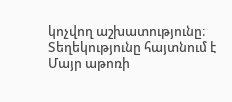կոչվող աշխատությունը։ Տեղեկությունը հայտնում է Մայր աթոռի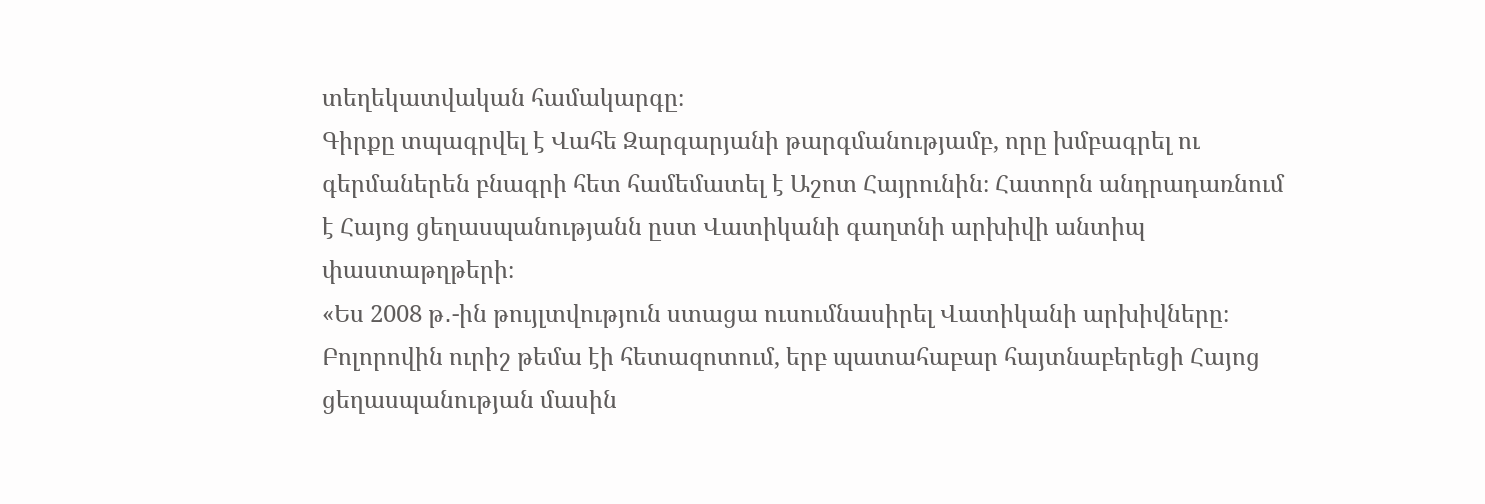տեղեկատվական համակարգը։
Գիրքը տպագրվել է Վահե Զարգարյանի թարգմանությամբ, որը խմբագրել ու գերմաներեն բնագրի հետ համեմատել է Աշոտ Հայրունին։ Հատորն անդրադառնում է Հայոց ցեղասպանությանն ըստ Վատիկանի գաղտնի արխիվի անտիպ փաստաթղթերի։
«Ես 2008 թ․-ին թույլտվություն ստացա ուսումնասիրել Վատիկանի արխիվները։ Բոլորովին ուրիշ թեմա էի հետազոտում, երբ պատահաբար հայտնաբերեցի Հայոց ցեղասպանության մասին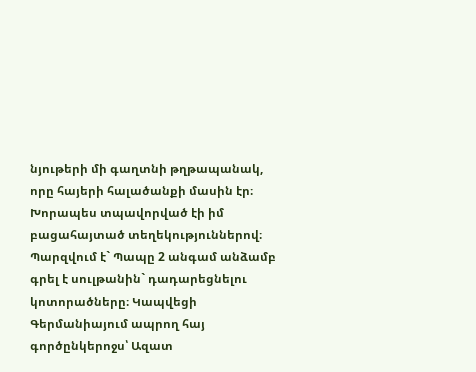նյութերի մի գաղտնի թղթապանակ, որը հայերի հալածանքի մասին էր։ Խորապես տպավորված էի իմ բացահայտած տեղեկություններով։ Պարզվում է` Պապը 2 անգամ անձամբ գրել է սուլթանին` դադարեցնելու կոտորածները։ Կապվեցի Գերմանիայում ապրող հայ գործընկերոջս՝ Ազատ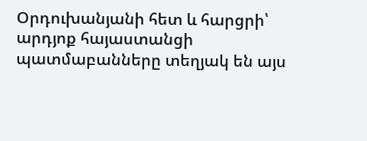Օրդուխանյանի հետ և հարցրի՝ արդյոք հայաստանցի պատմաբանները տեղյակ են այս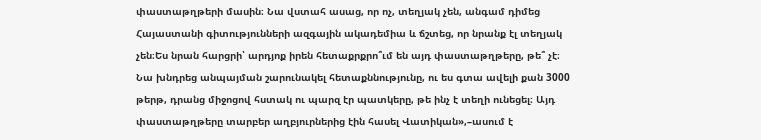փաստաթղթերի մասին։ Նա վստահ ասաց, որ ոչ, տեղյակ չեն, անգամ դիմեց Հայաստանի գիտությունների ազգային ակադեմիա և ճշտեց, որ նրանք էլ տեղյակ չեն։Ես նրան հարցրի՝ արդյոք իրեն հետաքրքրո՞ւմ են այդ փաստաթղթերը, թե՞ չէ։ Նա խնդրեց անպայման շարունակել հետաքննությունը, ու ես գտա ավելի քան 3000 թերթ, դրանց միջոցով հստակ ու պարզ էր պատկերը, թե ինչ է տեղի ունեցել։ Այդ փաստաթղթերը տարբեր աղբյուրներից էին հասել Վատիկան»,–ասում է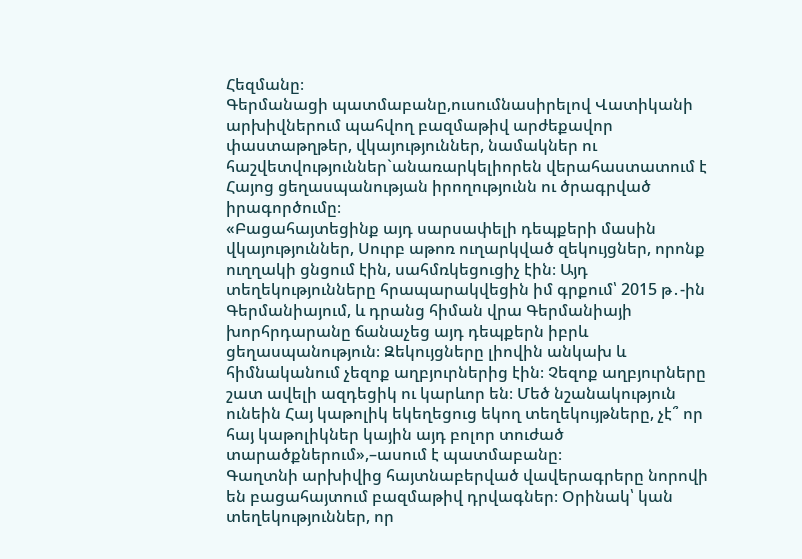Հեզմանը։
Գերմանացի պատմաբանը,ուսումնասիրելով Վատիկանի արխիվներում պահվող բազմաթիվ արժեքավոր փաստաթղթեր, վկայություններ, նամակներ ու հաշվետվություններ`անառարկելիորեն վերահաստատում է Հայոց ցեղասպանության իրողությունն ու ծրագրված իրագործումը։
«Բացահայտեցինք այդ սարսափելի դեպքերի մասին վկայություններ, Սուրբ աթոռ ուղարկված զեկույցներ, որոնք ուղղակի ցնցում էին, սահմռկեցուցիչ էին։ Այդ տեղեկությունները հրապարակվեցին իմ գրքում՝ 2015 թ․-ին Գերմանիայում, և դրանց հիման վրա Գերմանիայի խորհրդարանը ճանաչեց այդ դեպքերն իբրև ցեղասպանություն։ Զեկույցները լիովին անկախ և հիմնականում չեզոք աղբյուրներից էին։ Չեզոք աղբյուրները շատ ավելի ազդեցիկ ու կարևոր են։ Մեծ նշանակություն ունեին Հայ կաթոլիկ եկեղեցուց եկող տեղեկույթները, չէ՞ որ հայ կաթոլիկներ կային այդ բոլոր տուժած տարածքներում»,–ասում է պատմաբանը։
Գաղտնի արխիվից հայտնաբերված վավերագրերը նորովի են բացահայտում բազմաթիվ դրվագներ։ Օրինակ՝ կան տեղեկություններ, որ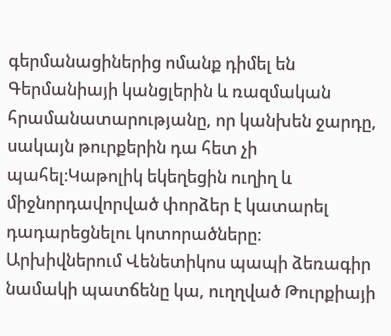գերմանացիներից ոմանք դիմել են Գերմանիայի կանցլերին և ռազմական հրամանատարությանը, որ կանխեն ջարդը, սակայն թուրքերին դա հետ չի պահել։Կաթոլիկ եկեղեցին ուղիղ և միջնորդավորված փորձեր է կատարել դադարեցնելու կոտորածները։
Արխիվներում Վենետիկոս պապի ձեռագիր նամակի պատճենը կա, ուղղված Թուրքիայի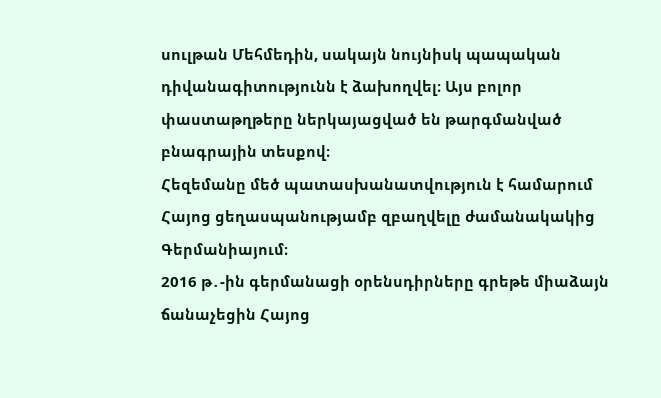սուլթան Մեհմեդին, սակայն նույնիսկ պապական դիվանագիտությունն է ձախողվել։ Այս բոլոր փաստաթղթերը ներկայացված են թարգմանված բնագրային տեսքով։
Հեզեմանը մեծ պատասխանատվություն է համարում Հայոց ցեղասպանությամբ զբաղվելը ժամանակակից Գերմանիայում։
2016 թ․-ին գերմանացի օրենսդիրները գրեթե միաձայն ճանաչեցին Հայոց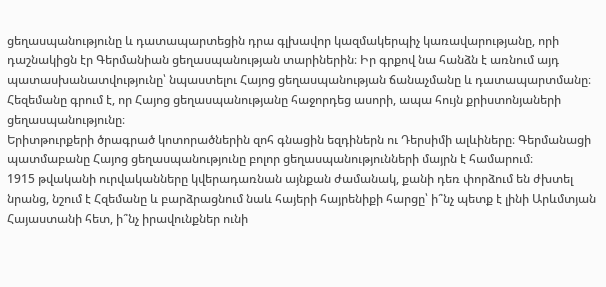ցեղասպանությունը և դատապարտեցին դրա գլխավոր կազմակերպիչ կառավարությանը, որի դաշնակիցն էր Գերմանիան ցեղասպանության տարիներին։ Իր գրքով նա հանձն է առնում այդ պատասխանատվությունը՝ նպաստելու Հայոց ցեղասպանության ճանաչմանը և դատապարտմանը։
Հեզեմանը գրում է, որ Հայոց ցեղասպանությանը հաջորդեց ասորի, ապա հույն քրիստոնյաների ցեղասպանությունը։
Երիտթուրքերի ծրագրած կոտորածներին զոհ գնացին եզդիներն ու Դերսիմի ալևիները։ Գերմանացի պատմաբանը Հայոց ցեղասպանությունը բոլոր ցեղասպանությունների մայրն է համարում։
1915 թվականի ուրվականները կվերադառնան այնքան ժամանակ, քանի դեռ փորձում են ժխտել նրանց, նշում է Հզեմանը և բարձրացնում նաև հայերի հայրենիքի հարցը՝ ի՞նչ պետք է լինի Արևմտյան Հայաստանի հետ, ի՞նչ իրավունքներ ունի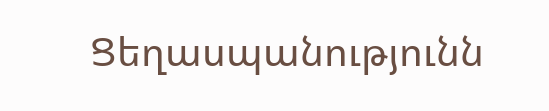Ցեղասպանությունն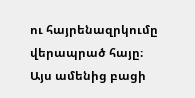ու հայրենազրկումը վերապրած հայը։
Այս ամենից բացի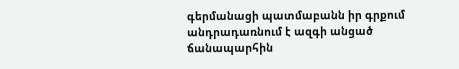գերմանացի պատմաբանն իր գրքում անդրադառնում է ազգի անցած ճանապարհին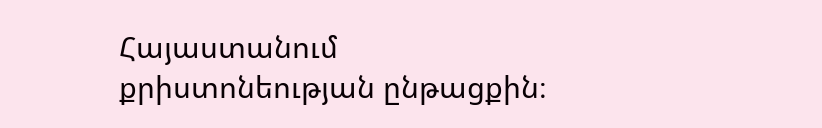Հայաստանում քրիստոնեության ընթացքին։